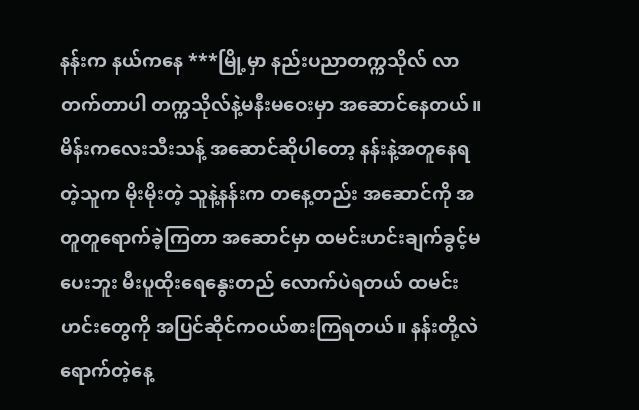နန်းက နယ်ကနေ ***မြို့မှာ နည်းပညာတက္ကသိုလ် လာတက်တာပါ တက္ကသိုလ်နဲ့မနီးမဝေးမှာ အဆောင်နေတယ်။ မိန်းကလေးသီးသန့် အဆောင်ဆိုပါတော့ နန်းနဲ့အတူနေရတဲ့သူက မိုးမိုးတဲ့ သူနဲ့နန်းက တနေ့တည်း အဆောင်ကို အတူတူရောက်ခဲ့ကြတာ အဆောင်မှာ ထမင်းဟင်းချက်ခွင့်မပေးဘူး မီးပူထိုးရေနွေးတည် လောက်ပဲရတယ် ထမင်းဟင်းတွေကို အပြင်ဆိုင်ကဝယ်စားကြရတယ်။ နန်းတို့လဲ ရောက်တဲ့နေ့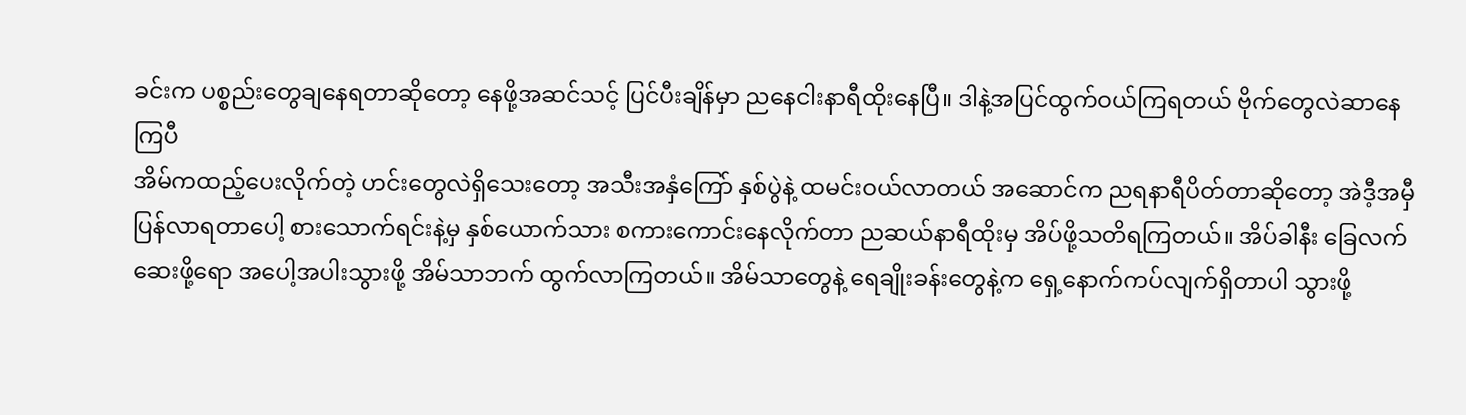ခင်းက ပစ္စည်းတွေချနေရတာဆိုတော့ နေဖို့အဆင်သင့် ပြင်ပီးချိန်မှာ ညနေငါးနာရီထိုးနေပြီ။ ဒါနဲ့အပြင်ထွက်ဝယ်ကြရတယ် ဗိုက်တွေလဲဆာနေကြပီ
အိမ်ကထည့်ပေးလိုက်တဲ့ ဟင်းတွေလဲရှိသေးတော့ အသီးအနှံကြော် နှစ်ပွဲနဲ့ ထမင်းဝယ်လာတယ် အဆောင်က ညရနာရီပိတ်တာဆိုတော့ အဲဒီ့အမှီပြန်လာရတာပေါ့ စားသောက်ရင်းနဲ့မှ နှစ်ယောက်သား စကားကောင်းနေလိုက်တာ ညဆယ်နာရီထိုးမှ အိပ်ဖို့သတိရကြတယ်။ အိပ်ခါနီး ခြေလက်ဆေးဖို့ရော အပေါ့အပါးသွားဖို့ အိမ်သာဘက် ထွက်လာကြတယ်။ အိမ်သာတွေနဲ့ ရေချိုးခန်းတွေနဲ့က ရှေ့နောက်ကပ်လျက်ရှိတာပါ သွားဖို့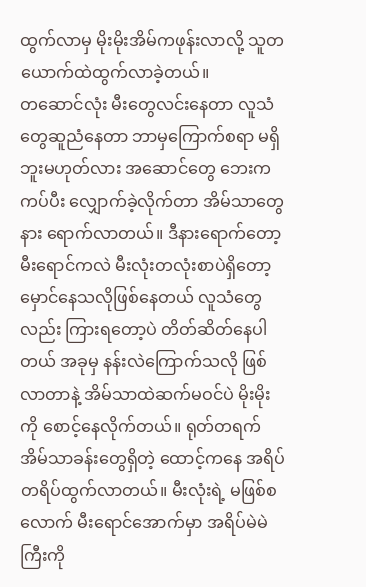ထွက်လာမှ မိုးမိုးအိမ်ကဖုန်းလာလို့ သူတယောက်ထဲထွက်လာခဲ့တယ်။
တဆောင်လုံး မီးတွေလင်းနေတာ လူသံတွေဆူညံနေတာ ဘာမှကြောက်စရာ မရှိဘူးမဟုတ်လား အဆောင်တွေ ဘေးကကပ်ပီး လျှောက်ခဲ့လိုက်တာ အိမ်သာတွေနား ရောက်လာတယ်။ ဒီနားရောက်တော့ မီးရောင်ကလဲ မီးလုံးတလုံးစာပဲရှိတော့ မှောင်နေသလိုဖြစ်နေတယ် လူသံတွေလည်း ကြားရတော့ပဲ တိတ်ဆိတ်နေပါတယ် အခုမှ နန်းလဲကြောက်သလို ဖြစ်လာတာနဲ့ အိမ်သာထဲဆက်မဝင်ပဲ မိုးမိုးကို စောင့်နေလိုက်တယ်။ ရုတ်တရက် အိမ်သာခန်းတွေရှိတဲ့ ထောင့်ကနေ အရိပ်တရိပ်ထွက်လာတယ်။ မီးလုံးရဲ့ မဖြစ်စလောက် မီးရောင်အောက်မှာ အရိပ်မဲမဲကြီးကို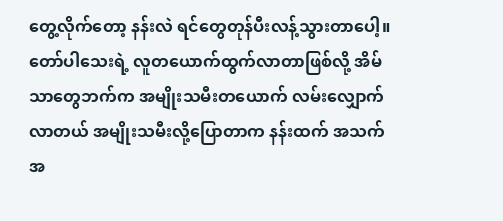တွေ့လိုက်တော့ နန်းလဲ ရင်တွေတုန်ပီးလန့်သွားတာပေါ့။
တော်ပါသေးရဲ့ လူတယောက်ထွက်လာတာဖြစ်လို့ အိမ်သာတွေဘက်က အမျိုးသမီးတယောက် လမ်းလျှောက်လာတယ် အမျိုးသမီးလို့ပြောတာက နန်းထက် အသက်အ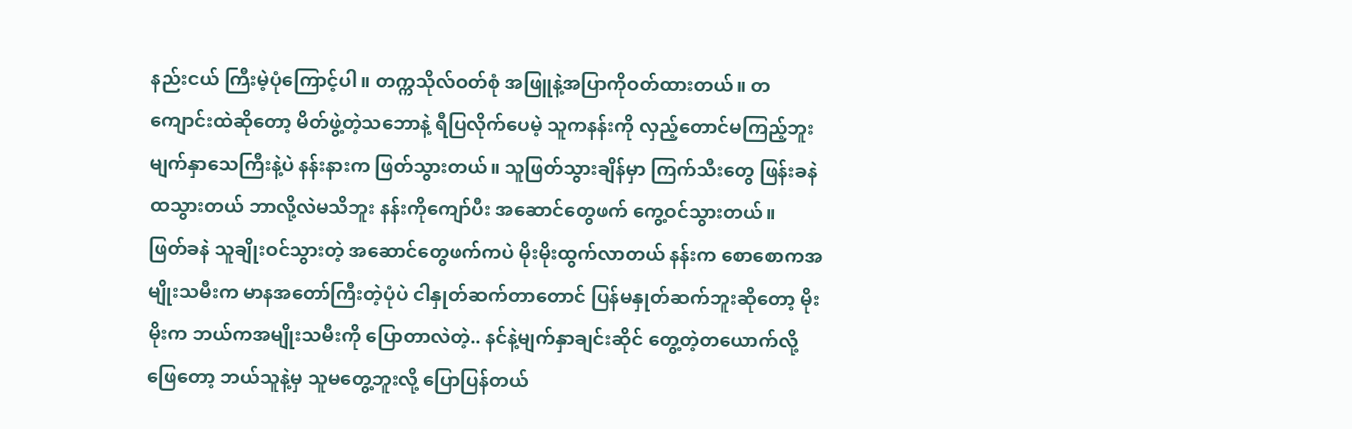နည်းငယ် ကြီးမဲ့ပုံကြောင့်ပါ။ တက္ကသိုလ်ဝတ်စုံ အဖြူနဲ့အပြာကိုဝတ်ထားတယ်။ တကျောင်းထဲဆိုတော့ မိတ်ဖွဲ့တဲ့သဘောနဲ့ ရီပြလိုက်ပေမဲ့ သူကနန်းကို လှည့်တောင်မကြည့်ဘူး မျက်နှာသေကြီးနဲ့ပဲ နန်းနားက ဖြတ်သွားတယ်။ သူဖြတ်သွားချိန်မှာ ကြက်သီးတွေ ဖြန်းခနဲထသွားတယ် ဘာလို့လဲမသိဘူး နန်းကိုကျော်ပီး အဆောင်တွေဖက် ကွေ့ဝင်သွားတယ်။
ဖြတ်ခနဲ သူချိုးဝင်သွားတဲ့ အဆောင်တွေဖက်ကပဲ မိုးမိုးထွက်လာတယ် နန်းက စောစောကအမျိုးသမီးက မာနအတော်ကြီးတဲ့ပုံပဲ ငါနှုတ်ဆက်တာတောင် ပြန်မနှုတ်ဆက်ဘူးဆိုတော့ မိုးမိုးက ဘယ်ကအမျိုးသမီးကို ပြောတာလဲတဲ့.. နင်နဲ့မျက်နှာချင်းဆိုင် တွေ့တဲ့တယောက်လို့ ဖြေတော့ ဘယ်သူနဲ့မှ သူမတွေ့ဘူးလို့ ပြောပြန်တယ်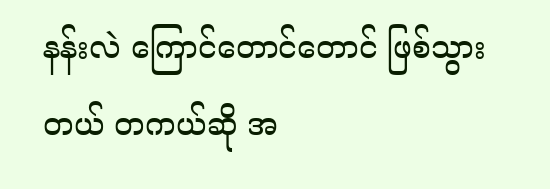နန်းလဲ ကြောင်တောင်တောင် ဖြစ်သွားတယ် တကယ်ဆို အ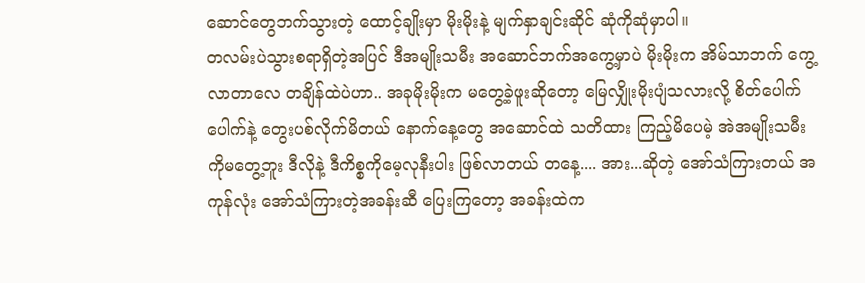ဆောင်တွေဘက်သွားတဲ့ ထောင့်ချိုးမှာ မိုးမိုးနဲ့ မျက်နှာချင်းဆိုင် ဆုံကိုဆုံမှာပါ။
တလမ်းပဲသွားစရာရှိတဲ့အပြင် ဒီအမျိုးသမီး အဆောင်ဘက်အကွေ့မှာပဲ မိုးမိုးက အိမ်သာဘက် ကွေ့လာတာလေ တချိန်ထဲပဲဟာ.. အခုမိုးမိုးက မတွေ့ခဲ့ဖူးဆိုတော့ မြေလျှိုးမိုးပျံသလားလို့ စိတ်ပေါက်ပေါက်နဲ့ တွေးပစ်လိုက်မိတယ် နောက်နေ့တွေ အဆောင်ထဲ သတိထား ကြည့်မိပေမဲ့ အဲအမျိုးသမီးကိုမတွေ့ဘူး ဒီလိုနဲ့ ဒီကိစ္စကိုမေ့လုနီးပါး ဖြစ်လာတယ် တနေ့.... အား...ဆိုတဲ့ အော်သံကြားတယ် အကုန်လုံး အော်သံကြားတဲ့အခန်းဆီ ပြေးကြတော့ အခန်းထဲက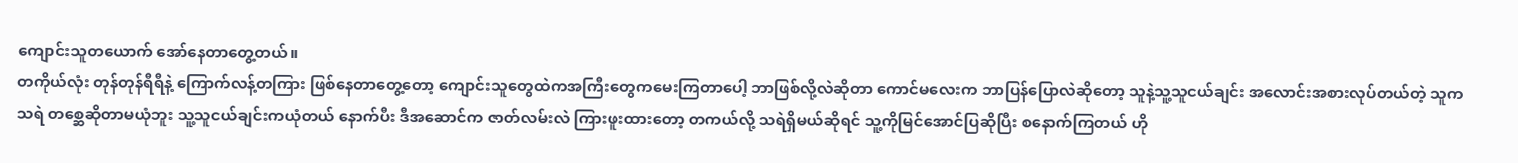ကျောင်းသူတယောက် အော်နေတာတွေ့တယ်။
တကိုယ်လုံး တုန်တုန်ရီရီနဲ့ ကြောက်လန့်တကြား ဖြစ်နေတာတွေ့တော့ ကျောင်းသူတွေထဲကအကြီးတွေကမေးကြတာပေါ့ ဘာဖြစ်လို့လဲဆိုတာ ကောင်မလေးက ဘာပြန်ပြောလဲဆိုတော့ သူနဲ့သူ့သူငယ်ချင်း အလောင်းအစားလုပ်တယ်တဲ့ သူကသရဲ တစ္ဆေဆိုတာမယုံဘူး သူ့သူငယ်ချင်းကယုံတယ် နောက်ပီး ဒီအဆောင်က ဇာတ်လမ်းလဲ ကြားဖူးထားတော့ တကယ်လို့ သရဲရှိမယ်ဆိုရင် သူ့ကိုမြင်အောင်ပြဆိုပြီး စနောက်ကြတယ် ဟို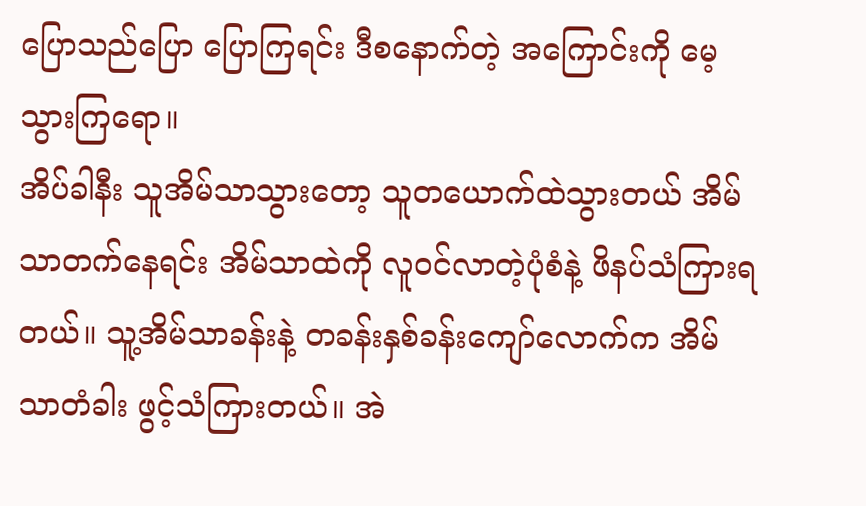ပြောသည်ပြော ပြောကြရင်း ဒီစနောက်တဲ့ အကြောင်းကို မေ့သွားကြရော။
အိပ်ခါနီး သူအိမ်သာသွားတော့ သူတယောက်ထဲသွားတယ် အိမ်သာတက်နေရင်း အိမ်သာထဲကို လူဝင်လာတဲ့ပုံစံနဲ့ ဖိနပ်သံကြားရတယ်။ သူ့အိမ်သာခန်းနဲ့ တခန်းနှစ်ခန်းကျော်လောက်က အိမ်သာတံခါး ဖွင့်သံကြားတယ်။ အဲ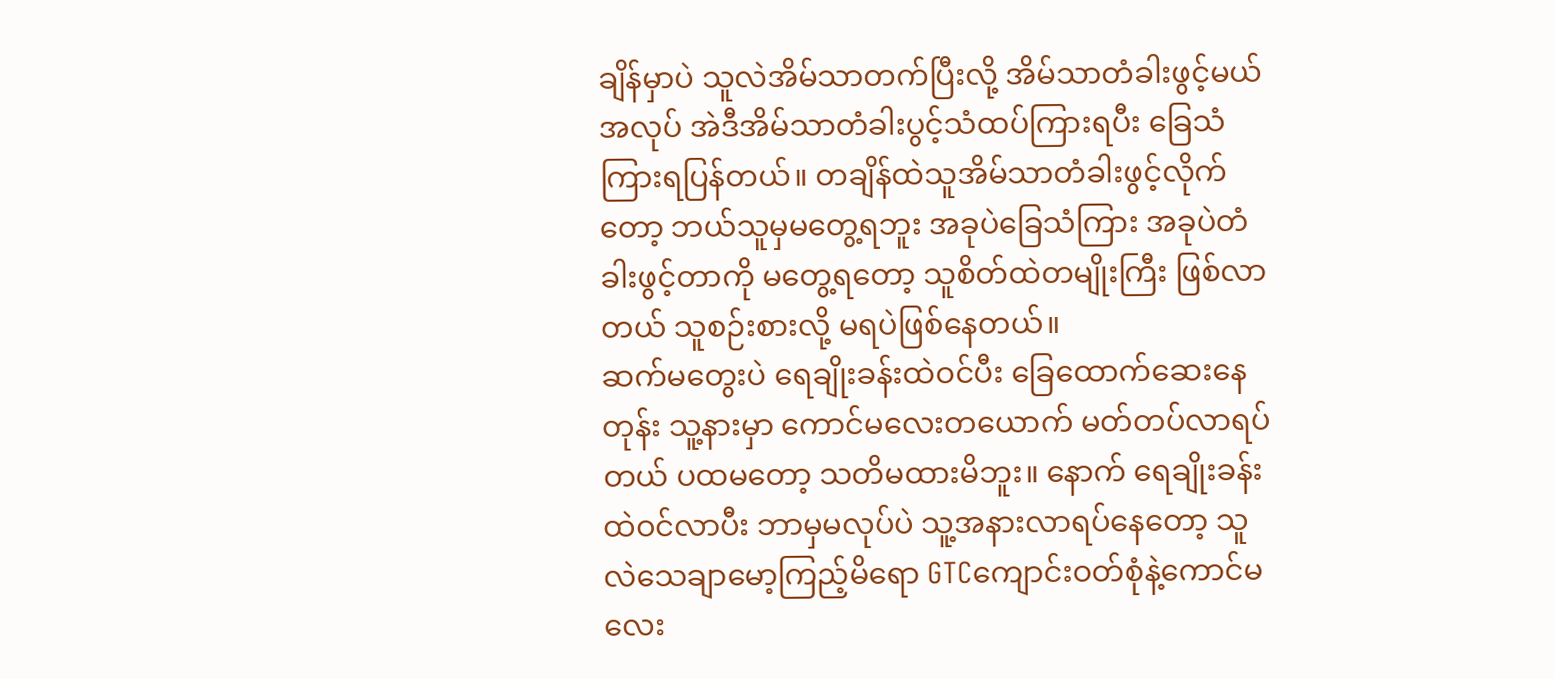ချိန်မှာပဲ သူလဲအိမ်သာတက်ပြီးလို့ အိမ်သာတံခါးဖွင့်မယ်အလုပ် အဲဒီအိမ်သာတံခါးပွင့်သံထပ်ကြားရပီး ခြေသံကြားရပြန်တယ်။ တချိန်ထဲသူအိမ်သာတံခါးဖွင့်လိုက်တော့ ဘယ်သူမှမတွေ့ရဘူး အခုပဲခြေသံကြား အခုပဲတံခါးဖွင့်တာကို မတွေ့ရတော့ သူစိတ်ထဲတမျိုးကြီး ဖြစ်လာတယ် သူစဉ်းစားလို့ မရပဲဖြစ်နေတယ်။
ဆက်မတွေးပဲ ရေချိုးခန်းထဲဝင်ပီး ခြေထောက်ဆေးနေတုန်း သူ့နားမှာ ကောင်မလေးတယောက် မတ်တပ်လာရပ်တယ် ပထမတော့ သတိမထားမိဘူး။ နောက် ရေချိုးခန်းထဲဝင်လာပီး ဘာမှမလုပ်ပဲ သူ့အနားလာရပ်နေတော့ သူလဲသေချာမော့ကြည့်မိရော GTCကျောင်းဝတ်စုံနဲ့ကောင်မလေး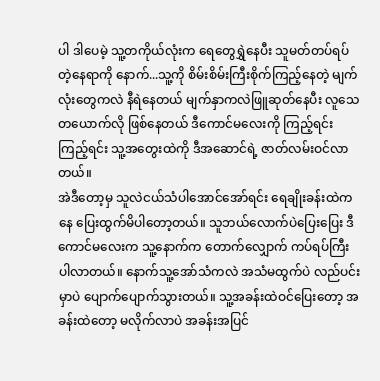ပါ ဒါပေမဲ့ သူ့တကိုယ်လုံးက ရေတွေရွှဲနေပီး သူမတ်တပ်ရပ်တဲ့နေရာကို နောက်...သူ့ကို စိမ်းစိမ်းကြီးစိုက်ကြည့်နေတဲ့ မျက်လုံးတွေကလဲ နီရဲနေတယ် မျက်နှာကလဲဖြူဆုတ်နေပီး လူသေတယောက်လို ဖြစ်နေတယ် ဒီကောင်မလေးကို ကြည့်ရင်းကြည့်ရင်း သူ့အတွေးထဲကို ဒီအဆောင်ရဲ့ ဇာတ်လမ်းဝင်လာတယ်။
အဲဒီတော့မှ သူလဲငယ်သံပါအောင်အော်ရင်း ရေချိုးခန်းထဲကနေ ပြေးထွက်မိပါတော့တယ်။ သူဘယ်လောက်ပဲပြေးပြေး ဒီကောင်မလေးက သူ့နောက်က တောက်လျှောက် ကပ်ရပ်ကြီး ပါလာတယ်။ နောက်သူ့အော်သံကလဲ အသံမထွက်ပဲ လည်ပင်းမှာပဲ ပျောက်ပျောက်သွားတယ်။ သူ့အခန်းထဲဝင်ပြေးတော့ အခန်းထဲတော့ မလိုက်လာပဲ အခန်းအပြင်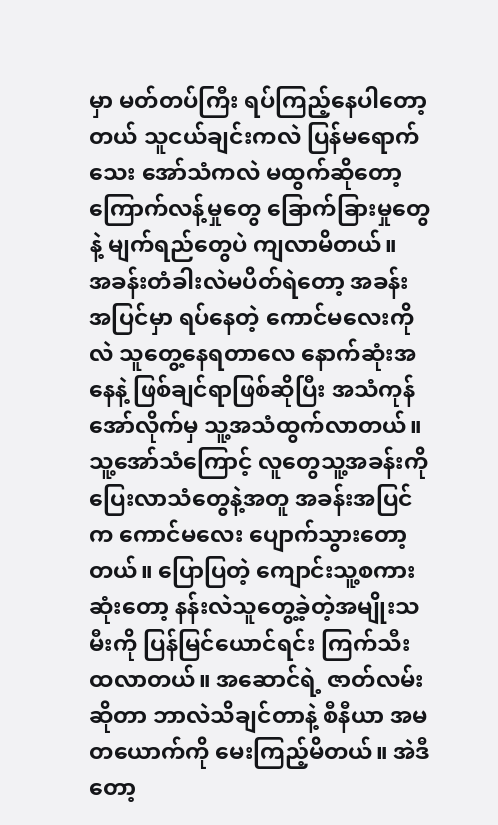မှာ မတ်တပ်ကြီး ရပ်ကြည့်နေပါတော့တယ် သူငယ်ချင်းကလဲ ပြန်မရောက်သေး အော်သံကလဲ မထွက်ဆိုတော့ ကြောက်လန့်မှုတွေ ခြောက်ခြားမှုတွေနဲ့ မျက်ရည်တွေပဲ ကျလာမိတယ်။
အခန်းတံခါးလဲမပိတ်ရဲတော့ အခန်းအပြင်မှာ ရပ်နေတဲ့ ကောင်မလေးကိုလဲ သူတွေ့နေရတာလေ နောက်ဆုံးအနေနဲ့ ဖြစ်ချင်ရာဖြစ်ဆိုပြီး အသံကုန်အော်လိုက်မှ သူ့အသံထွက်လာတယ်။ သူ့အော်သံကြောင့် လူတွေသူ့အခန်းကို ပြေးလာသံတွေနဲ့အတူ အခန်းအပြင်က ကောင်မလေး ပျောက်သွားတော့တယ်။ ပြောပြတဲ့ ကျောင်းသူ့စကားဆုံးတော့ နန်းလဲသူတွေ့ခဲ့တဲ့အမျိုးသမီးကို ပြန်မြင်ယောင်ရင်း ကြက်သီးထလာတယ်။ အဆောင်ရဲ့ ဇာတ်လမ်းဆိုတာ ဘာလဲသိချင်တာနဲ့ စီနီယာ အမတယောက်ကို မေးကြည့်မိတယ်။ အဲဒီတော့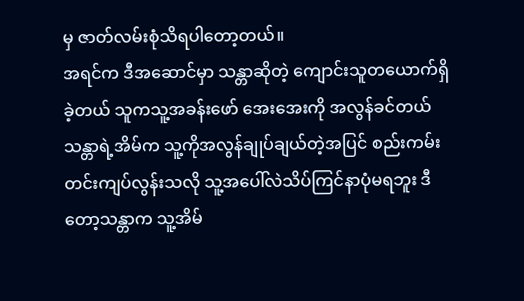မှ ဇာတ်လမ်းစုံသိရပါတော့တယ်။
အရင်က ဒီအဆောင်မှာ သန္တာဆိုတဲ့ ကျောင်းသူတယောက်ရှိခဲ့တယ် သူကသူ့အခန်းဖော် အေးအေးကို အလွန်ခင်တယ် သန္တာရဲ့အိမ်က သူ့ကိုအလွန်ချုပ်ချယ်တဲ့အပြင် စည်းကမ်း တင်းကျပ်လွန်းသလို သူ့အပေါ်လဲသိပ်ကြင်နာပုံမရဘူး ဒီတော့သန္တာက သူ့အိမ်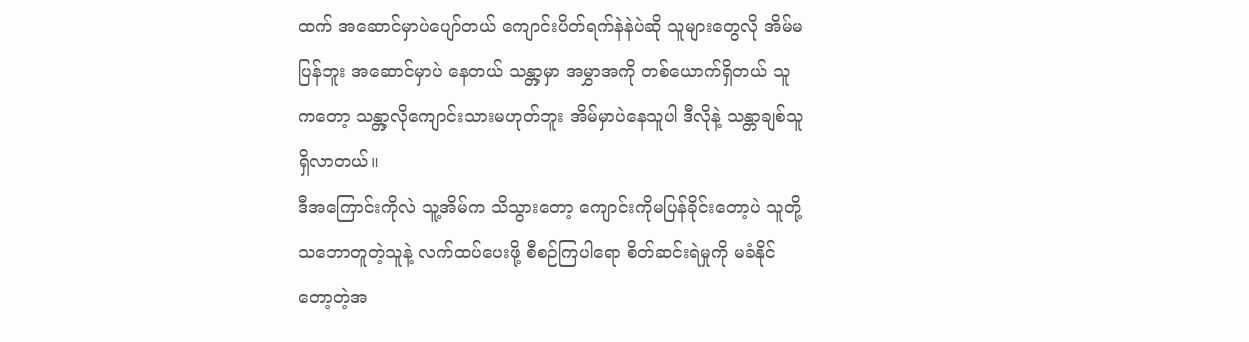ထက် အဆောင်မှာပဲပျော်တယ် ကျောင်းပိတ်ရက်နဲနဲပဲဆို သူများတွေလို အိမ်မပြန်ဘူး အဆောင်မှာပဲ နေတယ် သန္တာ့မှာ အမွှာအကို တစ်ယောက်ရှိတယ် သူကတော့ သန္တာ့လိုကျောင်းသားမဟုတ်ဘူး အိမ်မှာပဲနေသူပါ ဒီလိုနဲ့ သန္တာချစ်သူရှိလာတယ်။
ဒီအကြောင်းကိုလဲ သူ့အိမ်က သိသွားတော့ ကျောင်းကိုမပြန်ခိုင်းတော့ပဲ သူတို့သဘောတူတဲ့သူနဲ့ လက်ထပ်ပေးဖို့ စီစဉ်ကြပါရော စိတ်ဆင်းရဲမှုကို မခံနိုင်တော့တဲ့အ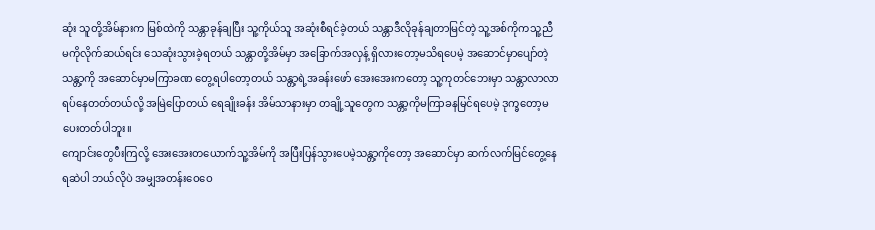ဆုံး သူတို့အိမ်နားက မြစ်ထဲကို သန္တာခုန်ချပြီး သူ့ကိုယ်သူ အဆုံးစီရင်ခဲ့တယ် သန္တာဒီလိုခုန်ချတာမြင်တဲ့ သူ့အစ်ကိုကသူ့ညီမကိုလိုက်ဆယ်ရင်း သေဆုံးသွားခဲ့ရတယ် သန္တာတို့အိမ်မှာ အခြောက်အလှန့် ရှိလားတော့မသိရပေမဲ့ အဆောင်မှာပျော်တဲ့ သန္တာ့ကို အဆောင်မှာမကြာခဏ တွေ့ရပါတော့တယ် သန္တာ့ရဲ့အခန်းဖော် အေးအေးကတော့ သူ့ကုတင်ဘေးမှာ သန္တာလာလာရပ်နေတတ်တယ်လို့ အမြဲပြောတယ် ရေချိုးခန်း အိမ်သာနားမှာ တချို့သူတွေက သန္တာ့ကိုမကြာခနမြင်ရပေမဲ့ ဒုက္ခတော့မပေးတတ်ပါဘူး။
ကျောင်းတွေပီးကြလို့ အေးအေးတယောက်သူ့အိမ်ကို အပြီးပြန်သွားပေမဲ့သန္တာ့ကိုတော့ အဆောင်မှာ ဆက်လက်မြင်တွေ့နေရဆဲပါ ဘယ်လိုပဲ အမျှအတန်းဝေဝေ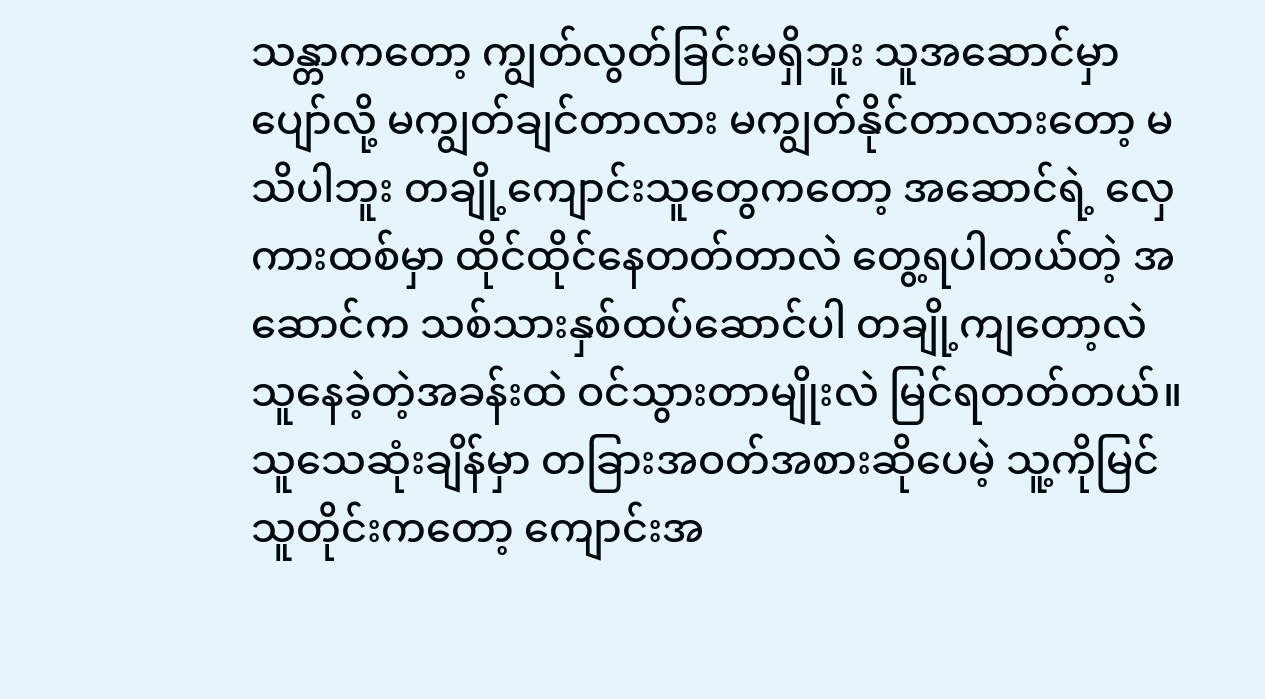သန္တာကတော့ ကျွတ်လွတ်ခြင်းမရှိဘူး သူအဆောင်မှာပျော်လို့ မကျွတ်ချင်တာလား မကျွတ်နိုင်တာလားတော့ မသိပါဘူး တချို့ကျောင်းသူတွေကတော့ အဆောင်ရဲ့ လှေကားထစ်မှာ ထိုင်ထိုင်နေတတ်တာလဲ တွေ့ရပါတယ်တဲ့ အဆောင်က သစ်သားနှစ်ထပ်ဆောင်ပါ တချို့ကျတော့လဲ သူနေခဲ့တဲ့အခန်းထဲ ဝင်သွားတာမျိုးလဲ မြင်ရတတ်တယ်။
သူသေဆုံးချိန်မှာ တခြားအဝတ်အစားဆိုပေမဲ့ သူ့ကိုမြင်သူတိုင်းကတော့ ကျောင်းအ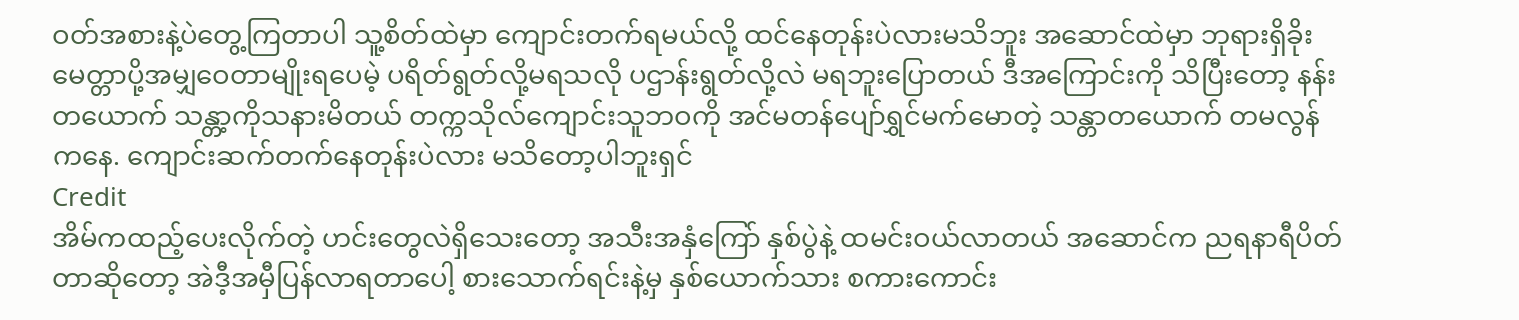ဝတ်အစားနဲ့ပဲတွေ့ကြတာပါ သူ့စိတ်ထဲမှာ ကျောင်းတက်ရမယ်လို့ ထင်နေတုန်းပဲလားမသိဘူး အဆောင်ထဲမှာ ဘုရားရှိခိုး မေတ္တာပို့အမျှဝေတာမျိုးရပေမဲ့ ပရိတ်ရွတ်လို့မရသလို ပဌာန်းရွတ်လို့လဲ မရဘူးပြောတယ် ဒီအကြောင်းကို သိပြီးတော့ နန်းတယောက် သန္တာ့ကိုသနားမိတယ် တက္ကသိုလ်ကျောင်းသူဘဝကို အင်မတန်ပျော်ရွှင်မက်မောတဲ့ သန္တာတယောက် တမလွန်ကနေ. ကျောင်းဆက်တက်နေတုန်းပဲလား မသိတော့ပါဘူးရှင်
Credit
အိမ်ကထည့်ပေးလိုက်တဲ့ ဟင်းတွေလဲရှိသေးတော့ အသီးအနှံကြော် နှစ်ပွဲနဲ့ ထမင်းဝယ်လာတယ် အဆောင်က ညရနာရီပိတ်တာဆိုတော့ အဲဒီ့အမှီပြန်လာရတာပေါ့ စားသောက်ရင်းနဲ့မှ နှစ်ယောက်သား စကားကောင်း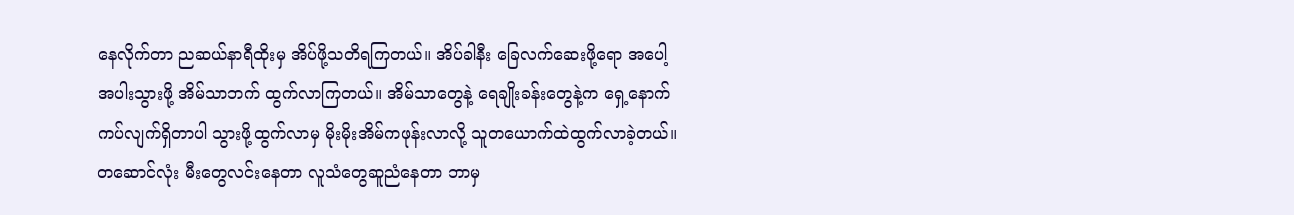နေလိုက်တာ ညဆယ်နာရီထိုးမှ အိပ်ဖို့သတိရကြတယ်။ အိပ်ခါနီး ခြေလက်ဆေးဖို့ရော အပေါ့အပါးသွားဖို့ အိမ်သာဘက် ထွက်လာကြတယ်။ အိမ်သာတွေနဲ့ ရေချိုးခန်းတွေနဲ့က ရှေ့နောက်ကပ်လျက်ရှိတာပါ သွားဖို့ထွက်လာမှ မိုးမိုးအိမ်ကဖုန်းလာလို့ သူတယောက်ထဲထွက်လာခဲ့တယ်။
တဆောင်လုံး မီးတွေလင်းနေတာ လူသံတွေဆူညံနေတာ ဘာမှ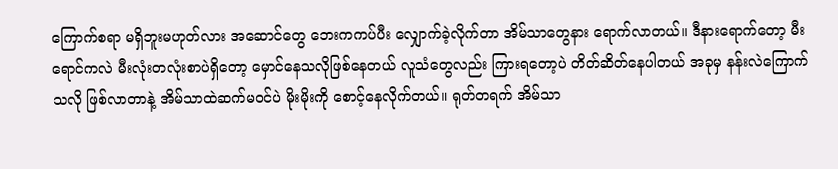ကြောက်စရာ မရှိဘူးမဟုတ်လား အဆောင်တွေ ဘေးကကပ်ပီး လျှောက်ခဲ့လိုက်တာ အိမ်သာတွေနား ရောက်လာတယ်။ ဒီနားရောက်တော့ မီးရောင်ကလဲ မီးလုံးတလုံးစာပဲရှိတော့ မှောင်နေသလိုဖြစ်နေတယ် လူသံတွေလည်း ကြားရတော့ပဲ တိတ်ဆိတ်နေပါတယ် အခုမှ နန်းလဲကြောက်သလို ဖြစ်လာတာနဲ့ အိမ်သာထဲဆက်မဝင်ပဲ မိုးမိုးကို စောင့်နေလိုက်တယ်။ ရုတ်တရက် အိမ်သာ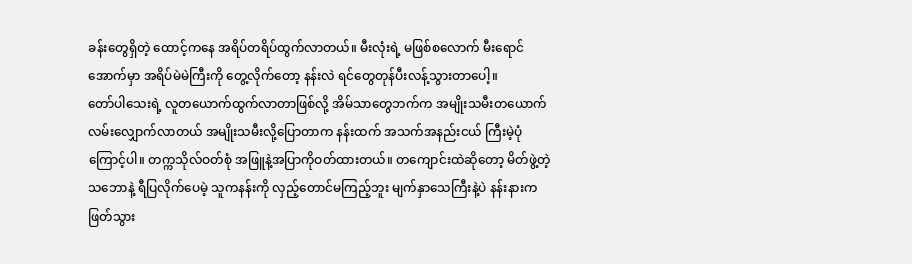ခန်းတွေရှိတဲ့ ထောင့်ကနေ အရိပ်တရိပ်ထွက်လာတယ်။ မီးလုံးရဲ့ မဖြစ်စလောက် မီးရောင်အောက်မှာ အရိပ်မဲမဲကြီးကို တွေ့လိုက်တော့ နန်းလဲ ရင်တွေတုန်ပီးလန့်သွားတာပေါ့။
တော်ပါသေးရဲ့ လူတယောက်ထွက်လာတာဖြစ်လို့ အိမ်သာတွေဘက်က အမျိုးသမီးတယောက် လမ်းလျှောက်လာတယ် အမျိုးသမီးလို့ပြောတာက နန်းထက် အသက်အနည်းငယ် ကြီးမဲ့ပုံကြောင့်ပါ။ တက္ကသိုလ်ဝတ်စုံ အဖြူနဲ့အပြာကိုဝတ်ထားတယ်။ တကျောင်းထဲဆိုတော့ မိတ်ဖွဲ့တဲ့သဘောနဲ့ ရီပြလိုက်ပေမဲ့ သူကနန်းကို လှည့်တောင်မကြည့်ဘူး မျက်နှာသေကြီးနဲ့ပဲ နန်းနားက ဖြတ်သွား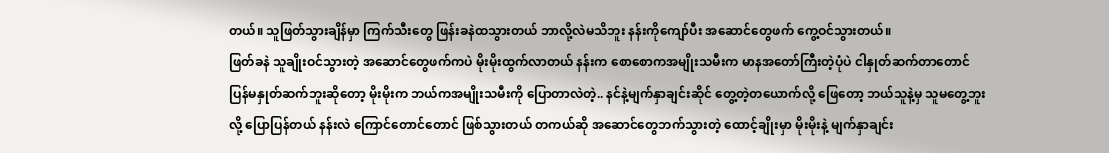တယ်။ သူဖြတ်သွားချိန်မှာ ကြက်သီးတွေ ဖြန်းခနဲထသွားတယ် ဘာလို့လဲမသိဘူး နန်းကိုကျော်ပီး အဆောင်တွေဖက် ကွေ့ဝင်သွားတယ်။
ဖြတ်ခနဲ သူချိုးဝင်သွားတဲ့ အဆောင်တွေဖက်ကပဲ မိုးမိုးထွက်လာတယ် နန်းက စောစောကအမျိုးသမီးက မာနအတော်ကြီးတဲ့ပုံပဲ ငါနှုတ်ဆက်တာတောင် ပြန်မနှုတ်ဆက်ဘူးဆိုတော့ မိုးမိုးက ဘယ်ကအမျိုးသမီးကို ပြောတာလဲတဲ့.. နင်နဲ့မျက်နှာချင်းဆိုင် တွေ့တဲ့တယောက်လို့ ဖြေတော့ ဘယ်သူနဲ့မှ သူမတွေ့ဘူးလို့ ပြောပြန်တယ် နန်းလဲ ကြောင်တောင်တောင် ဖြစ်သွားတယ် တကယ်ဆို အဆောင်တွေဘက်သွားတဲ့ ထောင့်ချိုးမှာ မိုးမိုးနဲ့ မျက်နှာချင်း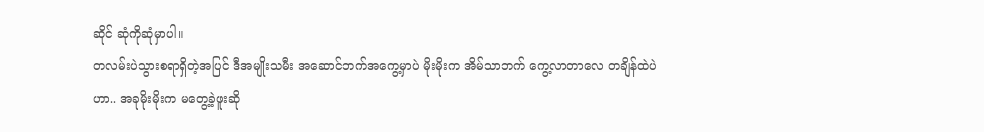ဆိုင် ဆုံကိုဆုံမှာပါ။
တလမ်းပဲသွားစရာရှိတဲ့အပြင် ဒီအမျိုးသမီး အဆောင်ဘက်အကွေ့မှာပဲ မိုးမိုးက အိမ်သာဘက် ကွေ့လာတာလေ တချိန်ထဲပဲဟာ.. အခုမိုးမိုးက မတွေ့ခဲ့ဖူးဆို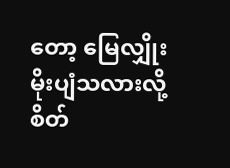တော့ မြေလျှိုးမိုးပျံသလားလို့ စိတ်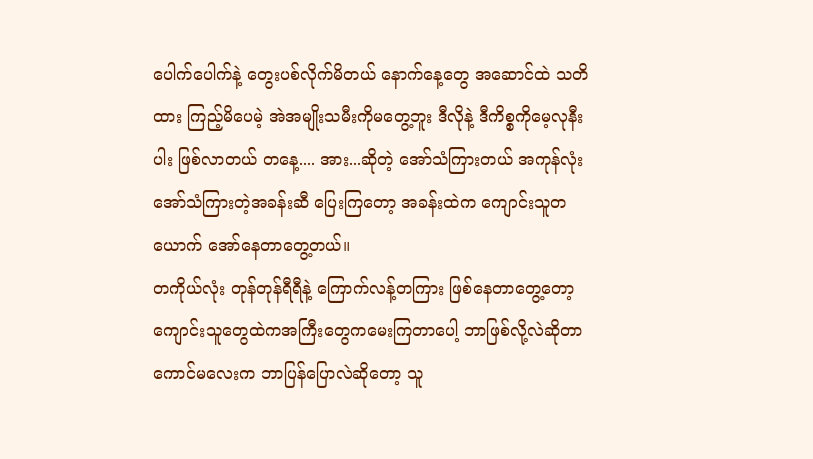ပေါက်ပေါက်နဲ့ တွေးပစ်လိုက်မိတယ် နောက်နေ့တွေ အဆောင်ထဲ သတိထား ကြည့်မိပေမဲ့ အဲအမျိုးသမီးကိုမတွေ့ဘူး ဒီလိုနဲ့ ဒီကိစ္စကိုမေ့လုနီးပါး ဖြစ်လာတယ် တနေ့.... အား...ဆိုတဲ့ အော်သံကြားတယ် အကုန်လုံး အော်သံကြားတဲ့အခန်းဆီ ပြေးကြတော့ အခန်းထဲက ကျောင်းသူတယောက် အော်နေတာတွေ့တယ်။
တကိုယ်လုံး တုန်တုန်ရီရီနဲ့ ကြောက်လန့်တကြား ဖြစ်နေတာတွေ့တော့ ကျောင်းသူတွေထဲကအကြီးတွေကမေးကြတာပေါ့ ဘာဖြစ်လို့လဲဆိုတာ ကောင်မလေးက ဘာပြန်ပြောလဲဆိုတော့ သူ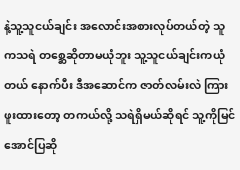နဲ့သူ့သူငယ်ချင်း အလောင်းအစားလုပ်တယ်တဲ့ သူကသရဲ တစ္ဆေဆိုတာမယုံဘူး သူ့သူငယ်ချင်းကယုံတယ် နောက်ပီး ဒီအဆောင်က ဇာတ်လမ်းလဲ ကြားဖူးထားတော့ တကယ်လို့ သရဲရှိမယ်ဆိုရင် သူ့ကိုမြင်အောင်ပြဆို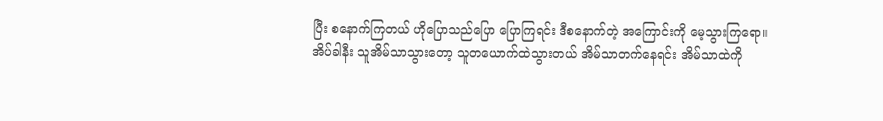ပြီး စနောက်ကြတယ် ဟိုပြောသည်ပြော ပြောကြရင်း ဒီစနောက်တဲ့ အကြောင်းကို မေ့သွားကြရော။
အိပ်ခါနီး သူအိမ်သာသွားတော့ သူတယောက်ထဲသွားတယ် အိမ်သာတက်နေရင်း အိမ်သာထဲကို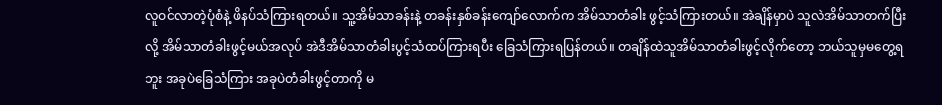လူဝင်လာတဲ့ပုံစံနဲ့ ဖိနပ်သံကြားရတယ်။ သူ့အိမ်သာခန်းနဲ့ တခန်းနှစ်ခန်းကျော်လောက်က အိမ်သာတံခါး ဖွင့်သံကြားတယ်။ အဲချိန်မှာပဲ သူလဲအိမ်သာတက်ပြီးလို့ အိမ်သာတံခါးဖွင့်မယ်အလုပ် အဲဒီအိမ်သာတံခါးပွင့်သံထပ်ကြားရပီး ခြေသံကြားရပြန်တယ်။ တချိန်ထဲသူအိမ်သာတံခါးဖွင့်လိုက်တော့ ဘယ်သူမှမတွေ့ရဘူး အခုပဲခြေသံကြား အခုပဲတံခါးဖွင့်တာကို မ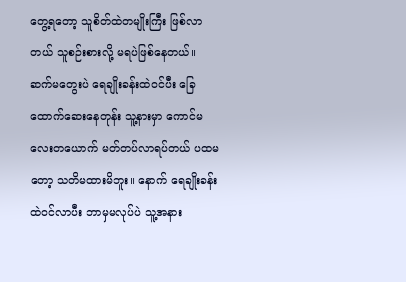တွေ့ရတော့ သူစိတ်ထဲတမျိုးကြီး ဖြစ်လာတယ် သူစဉ်းစားလို့ မရပဲဖြစ်နေတယ်။
ဆက်မတွေးပဲ ရေချိုးခန်းထဲဝင်ပီး ခြေထောက်ဆေးနေတုန်း သူ့နားမှာ ကောင်မလေးတယောက် မတ်တပ်လာရပ်တယ် ပထမတော့ သတိမထားမိဘူး။ နောက် ရေချိုးခန်းထဲဝင်လာပီး ဘာမှမလုပ်ပဲ သူ့အနား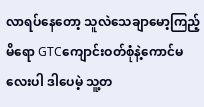လာရပ်နေတော့ သူလဲသေချာမော့ကြည့်မိရော GTCကျောင်းဝတ်စုံနဲ့ကောင်မလေးပါ ဒါပေမဲ့ သူ့တ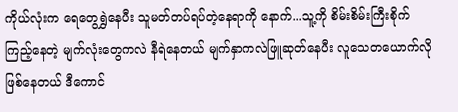ကိုယ်လုံးက ရေတွေရွှဲနေပီး သူမတ်တပ်ရပ်တဲ့နေရာကို နောက်...သူ့ကို စိမ်းစိမ်းကြီးစိုက်ကြည့်နေတဲ့ မျက်လုံးတွေကလဲ နီရဲနေတယ် မျက်နှာကလဲဖြူဆုတ်နေပီး လူသေတယောက်လို ဖြစ်နေတယ် ဒီကောင်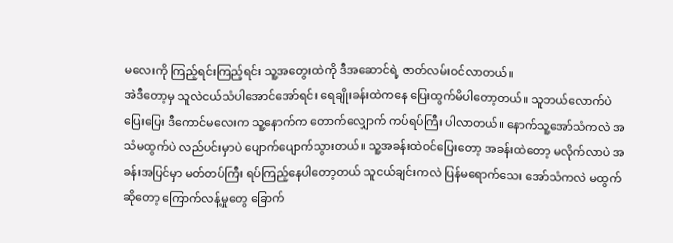မလေးကို ကြည့်ရင်းကြည့်ရင်း သူ့အတွေးထဲကို ဒီအဆောင်ရဲ့ ဇာတ်လမ်းဝင်လာတယ်။
အဲဒီတော့မှ သူလဲငယ်သံပါအောင်အော်ရင်း ရေချိုးခန်းထဲကနေ ပြေးထွက်မိပါတော့တယ်။ သူဘယ်လောက်ပဲပြေးပြေး ဒီကောင်မလေးက သူ့နောက်က တောက်လျှောက် ကပ်ရပ်ကြီး ပါလာတယ်။ နောက်သူ့အော်သံကလဲ အသံမထွက်ပဲ လည်ပင်းမှာပဲ ပျောက်ပျောက်သွားတယ်။ သူ့အခန်းထဲဝင်ပြေးတော့ အခန်းထဲတော့ မလိုက်လာပဲ အခန်းအပြင်မှာ မတ်တပ်ကြီး ရပ်ကြည့်နေပါတော့တယ် သူငယ်ချင်းကလဲ ပြန်မရောက်သေး အော်သံကလဲ မထွက်ဆိုတော့ ကြောက်လန့်မှုတွေ ခြောက်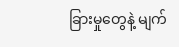ခြားမှုတွေနဲ့ မျက်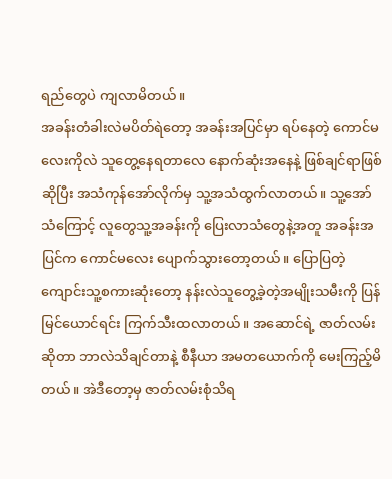ရည်တွေပဲ ကျလာမိတယ်။
အခန်းတံခါးလဲမပိတ်ရဲတော့ အခန်းအပြင်မှာ ရပ်နေတဲ့ ကောင်မလေးကိုလဲ သူတွေ့နေရတာလေ နောက်ဆုံးအနေနဲ့ ဖြစ်ချင်ရာဖြစ်ဆိုပြီး အသံကုန်အော်လိုက်မှ သူ့အသံထွက်လာတယ်။ သူ့အော်သံကြောင့် လူတွေသူ့အခန်းကို ပြေးလာသံတွေနဲ့အတူ အခန်းအပြင်က ကောင်မလေး ပျောက်သွားတော့တယ်။ ပြောပြတဲ့ ကျောင်းသူ့စကားဆုံးတော့ နန်းလဲသူတွေ့ခဲ့တဲ့အမျိုးသမီးကို ပြန်မြင်ယောင်ရင်း ကြက်သီးထလာတယ်။ အဆောင်ရဲ့ ဇာတ်လမ်းဆိုတာ ဘာလဲသိချင်တာနဲ့ စီနီယာ အမတယောက်ကို မေးကြည့်မိတယ်။ အဲဒီတော့မှ ဇာတ်လမ်းစုံသိရ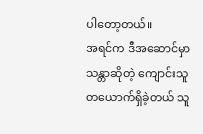ပါတော့တယ်။
အရင်က ဒီအဆောင်မှာ သန္တာဆိုတဲ့ ကျောင်းသူတယောက်ရှိခဲ့တယ် သူ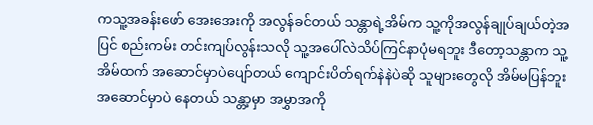ကသူ့အခန်းဖော် အေးအေးကို အလွန်ခင်တယ် သန္တာရဲ့အိမ်က သူ့ကိုအလွန်ချုပ်ချယ်တဲ့အပြင် စည်းကမ်း တင်းကျပ်လွန်းသလို သူ့အပေါ်လဲသိပ်ကြင်နာပုံမရဘူး ဒီတော့သန္တာက သူ့အိမ်ထက် အဆောင်မှာပဲပျော်တယ် ကျောင်းပိတ်ရက်နဲနဲပဲဆို သူများတွေလို အိမ်မပြန်ဘူး အဆောင်မှာပဲ နေတယ် သန္တာ့မှာ အမွှာအကို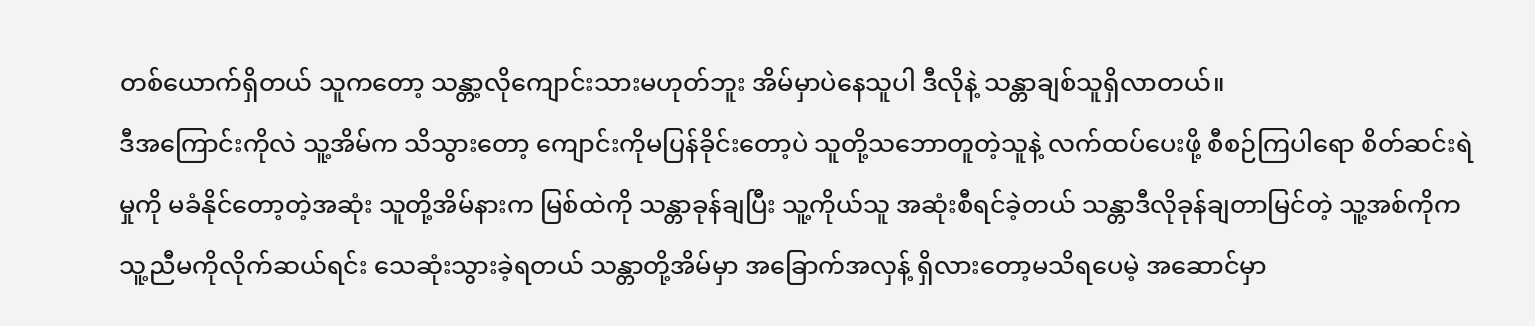တစ်ယောက်ရှိတယ် သူကတော့ သန္တာ့လိုကျောင်းသားမဟုတ်ဘူး အိမ်မှာပဲနေသူပါ ဒီလိုနဲ့ သန္တာချစ်သူရှိလာတယ်။
ဒီအကြောင်းကိုလဲ သူ့အိမ်က သိသွားတော့ ကျောင်းကိုမပြန်ခိုင်းတော့ပဲ သူတို့သဘောတူတဲ့သူနဲ့ လက်ထပ်ပေးဖို့ စီစဉ်ကြပါရော စိတ်ဆင်းရဲမှုကို မခံနိုင်တော့တဲ့အဆုံး သူတို့အိမ်နားက မြစ်ထဲကို သန္တာခုန်ချပြီး သူ့ကိုယ်သူ အဆုံးစီရင်ခဲ့တယ် သန္တာဒီလိုခုန်ချတာမြင်တဲ့ သူ့အစ်ကိုကသူ့ညီမကိုလိုက်ဆယ်ရင်း သေဆုံးသွားခဲ့ရတယ် သန္တာတို့အိမ်မှာ အခြောက်အလှန့် ရှိလားတော့မသိရပေမဲ့ အဆောင်မှာ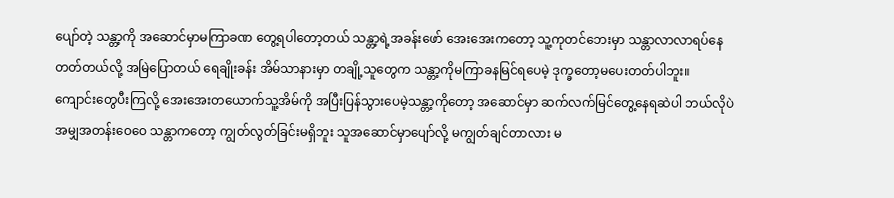ပျော်တဲ့ သန္တာ့ကို အဆောင်မှာမကြာခဏ တွေ့ရပါတော့တယ် သန္တာ့ရဲ့အခန်းဖော် အေးအေးကတော့ သူ့ကုတင်ဘေးမှာ သန္တာလာလာရပ်နေတတ်တယ်လို့ အမြဲပြောတယ် ရေချိုးခန်း အိမ်သာနားမှာ တချို့သူတွေက သန္တာ့ကိုမကြာခနမြင်ရပေမဲ့ ဒုက္ခတော့မပေးတတ်ပါဘူး။
ကျောင်းတွေပီးကြလို့ အေးအေးတယောက်သူ့အိမ်ကို အပြီးပြန်သွားပေမဲ့သန္တာ့ကိုတော့ အဆောင်မှာ ဆက်လက်မြင်တွေ့နေရဆဲပါ ဘယ်လိုပဲ အမျှအတန်းဝေဝေ သန္တာကတော့ ကျွတ်လွတ်ခြင်းမရှိဘူး သူအဆောင်မှာပျော်လို့ မကျွတ်ချင်တာလား မ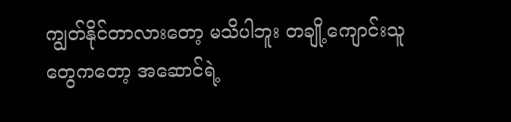ကျွတ်နိုင်တာလားတော့ မသိပါဘူး တချို့ကျောင်းသူတွေကတော့ အဆောင်ရဲ့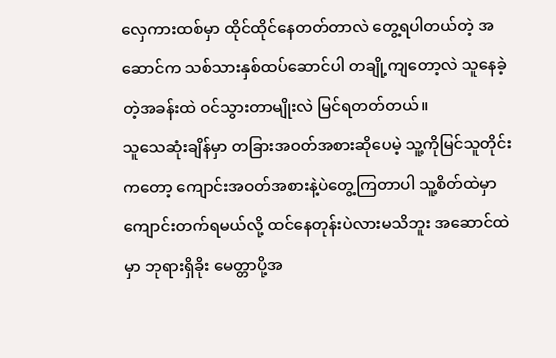လှေကားထစ်မှာ ထိုင်ထိုင်နေတတ်တာလဲ တွေ့ရပါတယ်တဲ့ အဆောင်က သစ်သားနှစ်ထပ်ဆောင်ပါ တချို့ကျတော့လဲ သူနေခဲ့တဲ့အခန်းထဲ ဝင်သွားတာမျိုးလဲ မြင်ရတတ်တယ်။
သူသေဆုံးချိန်မှာ တခြားအဝတ်အစားဆိုပေမဲ့ သူ့ကိုမြင်သူတိုင်းကတော့ ကျောင်းအဝတ်အစားနဲ့ပဲတွေ့ကြတာပါ သူ့စိတ်ထဲမှာ ကျောင်းတက်ရမယ်လို့ ထင်နေတုန်းပဲလားမသိဘူး အဆောင်ထဲမှာ ဘုရားရှိခိုး မေတ္တာပို့အ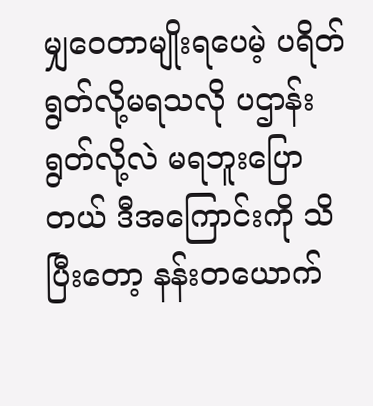မျှဝေတာမျိုးရပေမဲ့ ပရိတ်ရွတ်လို့မရသလို ပဌာန်းရွတ်လို့လဲ မရဘူးပြောတယ် ဒီအကြောင်းကို သိပြီးတော့ နန်းတယောက်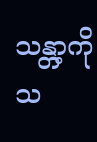သန္တာ့ကိုသ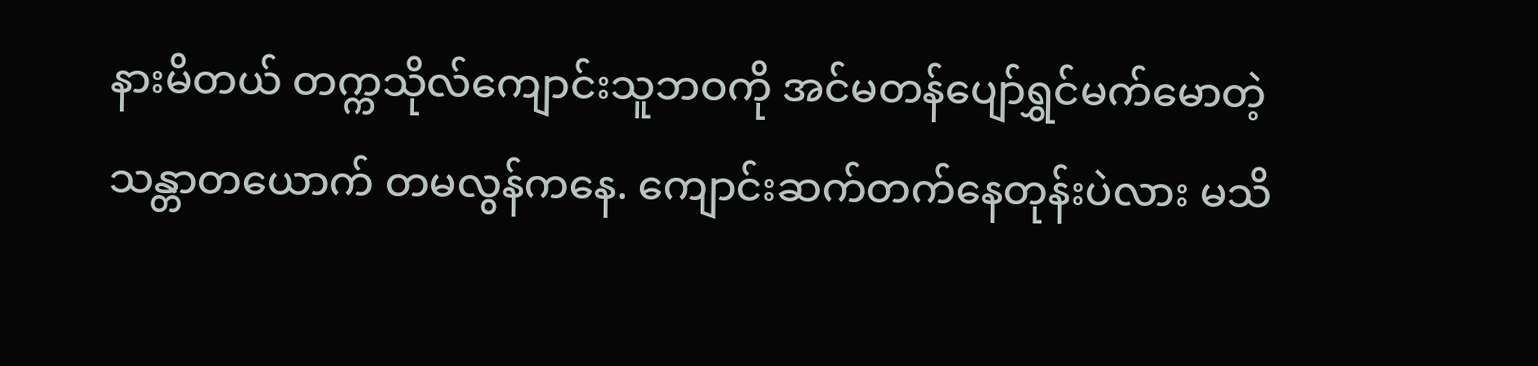နားမိတယ် တက္ကသိုလ်ကျောင်းသူဘဝကို အင်မတန်ပျော်ရွှင်မက်မောတဲ့ သန္တာတယောက် တမလွန်ကနေ. ကျောင်းဆက်တက်နေတုန်းပဲလား မသိ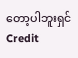တော့ပါဘူးရှင်
Credit